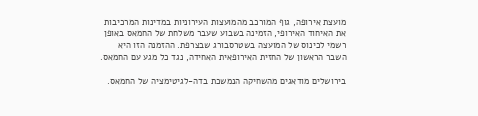מועצת אירופה, גוף המורכב מהמועצות העירוניות במדינות המרכיבות את האיחוד האירופי, הזמינה בשבוע שעבר משלחת של החמאס באופן רשמי לכינוס של המועצה בשטרסבורג שבצרפת. ההזמנה הזו היא השבר הראשון של החזית האירופאית האחידה, נגד כל מגע עם החמאס.

בירושלים מודאגים מהשחיקה הנמשכת בדה-לגיטימציה של החמאס.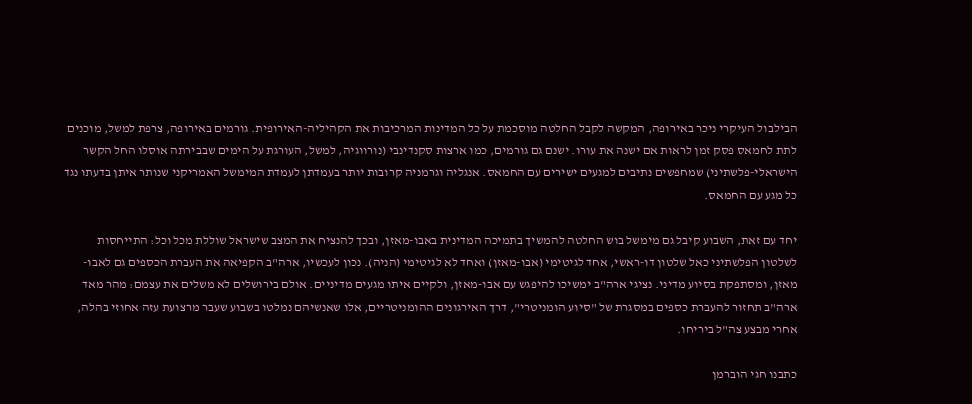הבילבול העיקרי ניכר באירופה, המקשה לקבל החלטה מוסכמת על כל המדינות המרכיבות את הקהיליה-האירופית. גורמים באירופה, צרפת למשל, מוכנים לתת לחמאס פסק זמן לראות אם ישנה את עורו. ישנם גם גורמים, כמו ארצות סקנדינבי (נורווגיה, למשל, העורגת על הימים שבבירתה אוסלו החל הקשר הישראלי-פלשתיני) שמחפשים נתיבים למגעים ישירים עם החמאס. אנגליה וגרמניה קרובות יותר בעמדתן לעמדת המימשל האמריקני שנותר איתן בדעתו נגד כל מגע עם החמאס.

יחד עם זאת, השבוע קיבל גם מימשל בוש החלטה להמשיך בתמיכה המדינית באבו-מאזן, ובכך להנציח את המצב שישראל שוללת מכל וכל: התייחסות לשלטון הפלשתיני כאל שלטון דו-ראשי, אחד לגיטימי (אבו-מאזן) ואחד לא לגיטימי (הניה). נכון לעכשיו, ארה"ב הקפיאה את העברת הכספים גם לאבו-מאזן, ומסתפקת בסיוע מדיני. נציגי ארה"ב ימשיכו להיפגש עם אבו-מאזן, ולקיים איתו מגעים מדיניים. אולם בירושלים לא משלים את עצמם: מהר מאד ארה"ב תחזור להעברת כספים במסגרת של "סיוע הומניטרי", דרך האירגונים ההומניטריים, אלו שאנשיהם נמלטו בשבוע שעבר מרצועת עזה אחוזי בהלה, אחרי מבצע צה"ל ביריחו.

כתבנו חגי הוברמן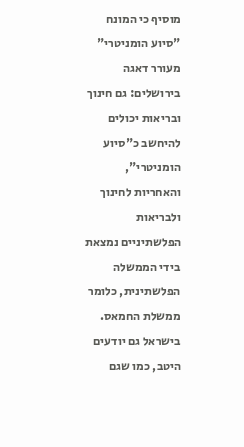מוסיף כי המונח "סיוע הומניטרי" מעורר דאגה בירושלים: גם חינוך ובריאות יכולים להיחשב כ"סיוע הומניטרי", והאחריות לחינוך ולבריאות הפלשתיניים נמצאת בידי הממשלה הפלשתינית, כלומר ממשלת החמאס. בישראל גם יודעים היטב, כמו שגם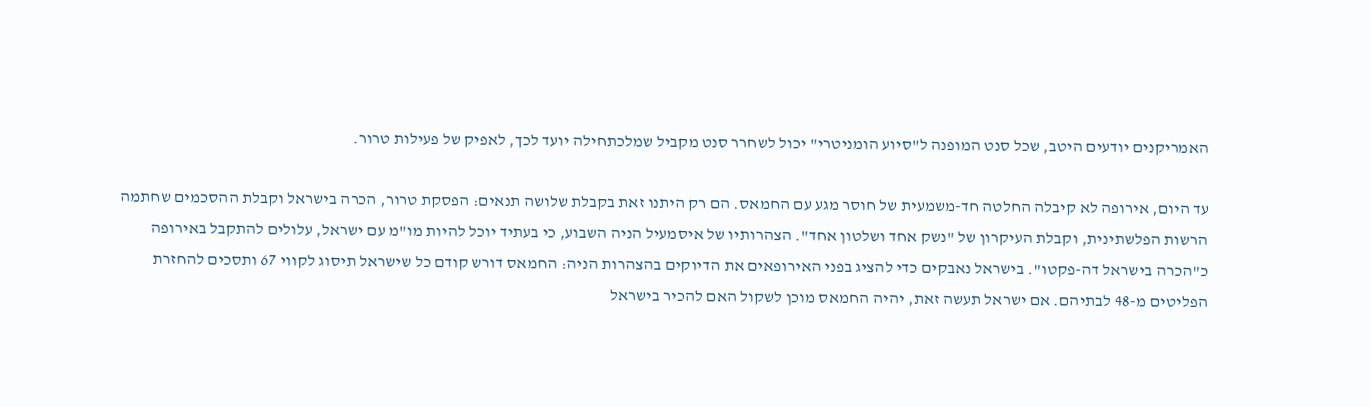האמריקנים יודעים היטב, שכל סנט המופנה ל"סיוע הומניטרי" יכול לשחרר סנט מקביל שמלכתחילה יועד לכך, לאפיק של פעילות טרור.

עד היום, אירופה לא קיבלה החלטה חד-משמעית של חוסר מגע עם החמאס. הם רק היתנו זאת בקבלת שלושה תנאים: הפסקת טרור, הכרה בישראל וקבלת ההסכמים שחתמה הרשות הפלשתינית, וקבלת העיקרון של "נשק אחד ושלטון אחד". הצהרותיו של איסמעיל הניה השבוע, כי בעתיד יוכל להיות מו"מ עם ישראל, עלולים להתקבל באירופה כ"הכרה בישראל דה-פקטו". בישראל נאבקים כדי להציג בפני האירופאים את הדיוקים בהצהרות הניה: החמאס דורש קודם כל שישראל תיסוג לקווי 67 ותסכים להחזרת הפליטים מ-48 לבתיהם. אם ישראל תעשה זאת, יהיה החמאס מוכן לשקול האם להכיר בישראל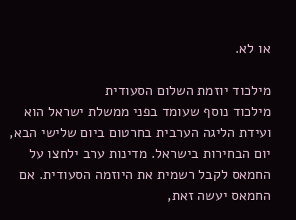או לא.

מילכוד יוזמת השלום הסעודית
מילכוד נוסף שעומד בפני ממשלת ישראל הוא ועידת הליגה הערבית בחרטום ביום שלישי הבא, יום הבחירות בישראל. מדינות ערב ילחצו על החמאס לקבל רשמית את היוזמה הסעודית. אם החמאס יעשה זאת,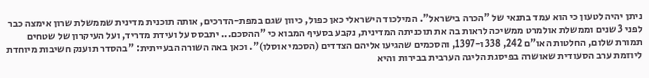ניתן יהיה לטעון כי הוא עמד בתנאי של "הכרה בישראל". המילכוד הישראלי כאן כפול, כיוון שגם במפת-הדרכים, אותה תוכנית מדינית שממשלת שרון אימצה כבר לפני 3 שנים וממשלת אולמרט ממשיכה לראות בה את תוכניתה המדינית, נקבע בסעיף המבוא כי "ההסכם... יתבסס על ועידת מדריד, ועל העיקרון של שטחים תמורת שלום, החלטות האו"ם 242, 338 ו-1397, והסכמים שהגיעו אליהם הצדדים (הסכמי אוסלו)". וכאן באה השורה הבעייתית: "בהסדר תוענק חשיבות מיוחדת ליוזמת ערב הסעודית שאושרה בפיסגת הליגה הערבית בבירות והיא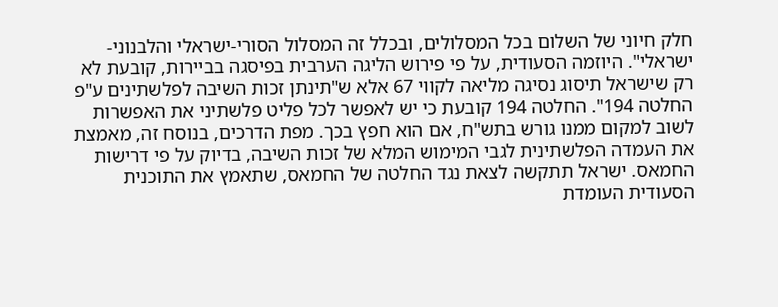חלק חיוני של השלום בכל המסלולים, ובכלל זה המסלול הסורי-ישראלי והלבנוני-ישראלי". היוזמה הסעודית, על פי פירוש הליגה הערבית בפיסגה בביירות, קובעת לא רק שישראל תיסוג נסיגה מליאה לקווי 67 אלא ש"תינתן זכות השיבה לפלשתינים ע"פ החלטה 194". החלטה 194 קובעת כי יש לאפשר לכל פליט פלשתיני את האפשרות לשוב למקום ממנו גורש בתש"ח, אם הוא חפץ בכך. מפת הדרכים, בנוסח זה, מאמצת את העמדה הפלשתינית לגבי המימוש המלא של זכות השיבה, בדיוק על פי דרישות החמאס. ישראל תתקשה לצאת נגד החלטה של החמאס, שתאמץ את התוכנית הסעודית העומדת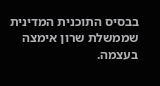בבסיס התוכנית המדינית שממשלת שרון אימצה בעצמה.